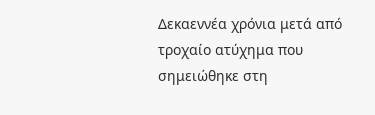Δεκαεννέα χρόνια μετά από τροχαίο ατύχημα που σημειώθηκε στη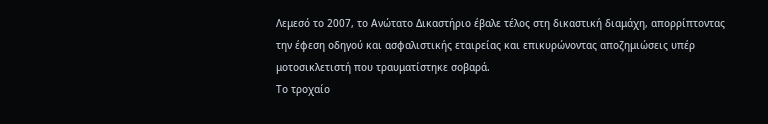Λεμεσό το 2007, το Ανώτατο Δικαστήριο έβαλε τέλος στη δικαστική διαμάχη, απορρίπτοντας την έφεση οδηγού και ασφαλιστικής εταιρείας και επικυρώνοντας αποζημιώσεις υπέρ μοτοσικλετιστή που τραυματίστηκε σοβαρά.
Το τροχαίο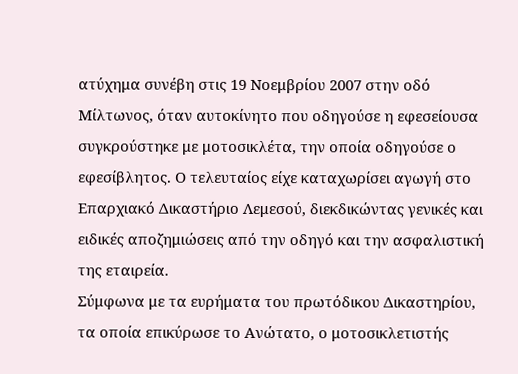ατύχημα συνέβη στις 19 Νοεμβρίου 2007 στην οδό Μίλτωνος, όταν αυτοκίνητο που οδηγούσε η εφεσείουσα συγκρούστηκε με μοτοσικλέτα, την οποία οδηγούσε ο εφεσίβλητος. Ο τελευταίος είχε καταχωρίσει αγωγή στο Επαρχιακό Δικαστήριο Λεμεσού, διεκδικώντας γενικές και ειδικές αποζημιώσεις από την οδηγό και την ασφαλιστική της εταιρεία.
Σύμφωνα με τα ευρήματα του πρωτόδικου Δικαστηρίου, τα οποία επικύρωσε το Ανώτατο, ο μοτοσικλετιστής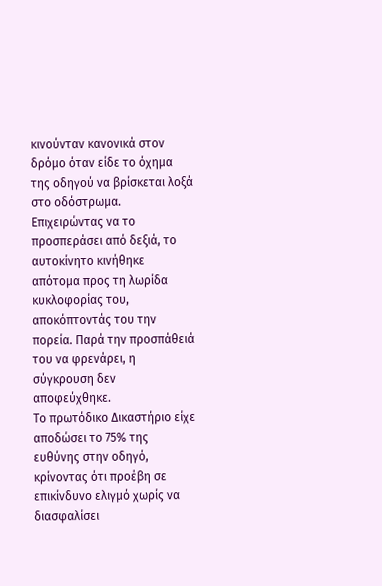κινούνταν κανονικά στον δρόμο όταν είδε το όχημα της οδηγού να βρίσκεται λοξά στο οδόστρωμα. Επιχειρώντας να το προσπεράσει από δεξιά, το αυτοκίνητο κινήθηκε απότομα προς τη λωρίδα κυκλοφορίας του, αποκόπτοντάς του την πορεία. Παρά την προσπάθειά του να φρενάρει, η σύγκρουση δεν αποφεύχθηκε.
Το πρωτόδικο Δικαστήριο είχε αποδώσει το 75% της ευθύνης στην οδηγό, κρίνοντας ότι προέβη σε επικίνδυνο ελιγμό χωρίς να διασφαλίσει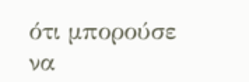ότι μπορούσε να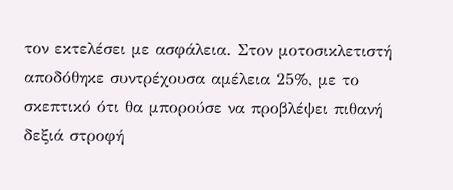τον εκτελέσει με ασφάλεια. Στον μοτοσικλετιστή αποδόθηκε συντρέχουσα αμέλεια 25%, με το σκεπτικό ότι θα μπορούσε να προβλέψει πιθανή δεξιά στροφή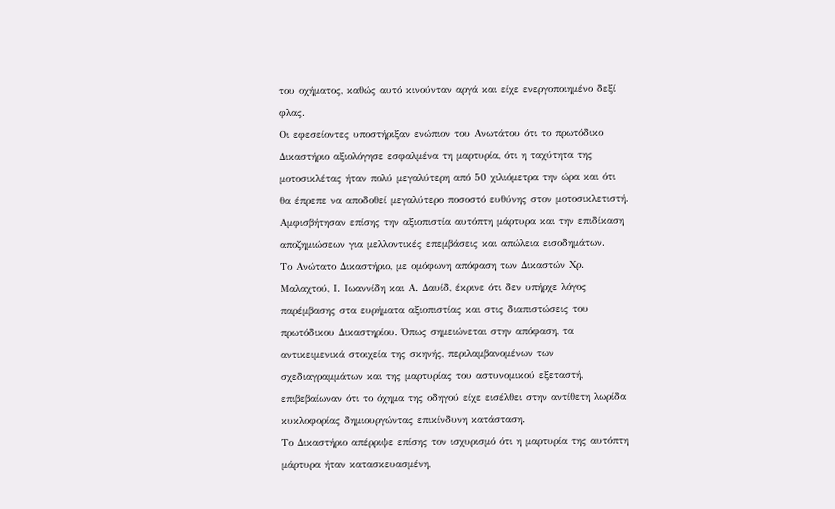του οχήματος, καθώς αυτό κινούνταν αργά και είχε ενεργοποιημένο δεξί φλας.
Οι εφεσείοντες υποστήριξαν ενώπιον του Ανωτάτου ότι το πρωτόδικο Δικαστήριο αξιολόγησε εσφαλμένα τη μαρτυρία, ότι η ταχύτητα της μοτοσικλέτας ήταν πολύ μεγαλύτερη από 50 χιλιόμετρα την ώρα και ότι θα έπρεπε να αποδοθεί μεγαλύτερο ποσοστό ευθύνης στον μοτοσικλετιστή. Αμφισβήτησαν επίσης την αξιοπιστία αυτόπτη μάρτυρα και την επιδίκαση αποζημιώσεων για μελλοντικές επεμβάσεις και απώλεια εισοδημάτων.
Το Ανώτατο Δικαστήριο, με ομόφωνη απόφαση των Δικαστών Χρ. Μαλαχτού, Ι. Ιωαννίδη και Α. Δαυίδ, έκρινε ότι δεν υπήρχε λόγος παρέμβασης στα ευρήματα αξιοπιστίας και στις διαπιστώσεις του πρωτόδικου Δικαστηρίου. Όπως σημειώνεται στην απόφαση, τα αντικειμενικά στοιχεία της σκηνής, περιλαμβανομένων των σχεδιαγραμμάτων και της μαρτυρίας του αστυνομικού εξεταστή, επιβεβαίωναν ότι το όχημα της οδηγού είχε εισέλθει στην αντίθετη λωρίδα κυκλοφορίας δημιουργώντας επικίνδυνη κατάσταση.
Το Δικαστήριο απέρριψε επίσης τον ισχυρισμό ότι η μαρτυρία της αυτόπτη μάρτυρα ήταν κατασκευασμένη,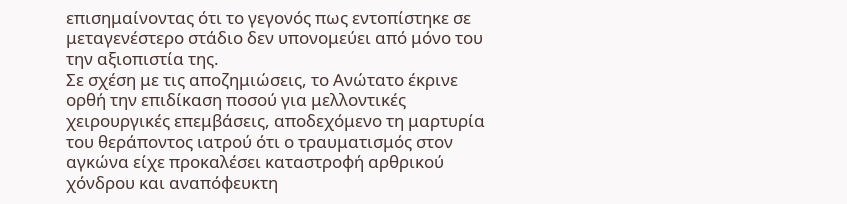επισημαίνοντας ότι το γεγονός πως εντοπίστηκε σε μεταγενέστερο στάδιο δεν υπονομεύει από μόνο του την αξιοπιστία της.
Σε σχέση με τις αποζημιώσεις, το Ανώτατο έκρινε ορθή την επιδίκαση ποσού για μελλοντικές χειρουργικές επεμβάσεις, αποδεχόμενο τη μαρτυρία του θεράποντος ιατρού ότι ο τραυματισμός στον αγκώνα είχε προκαλέσει καταστροφή αρθρικού χόνδρου και αναπόφευκτη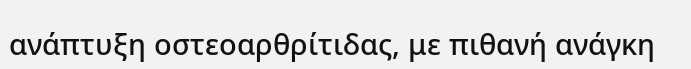ανάπτυξη οστεοαρθρίτιδας, με πιθανή ανάγκη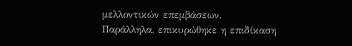μελλοντικών επεμβάσεων.
Παράλληλα, επικυρώθηκε η επιδίκαση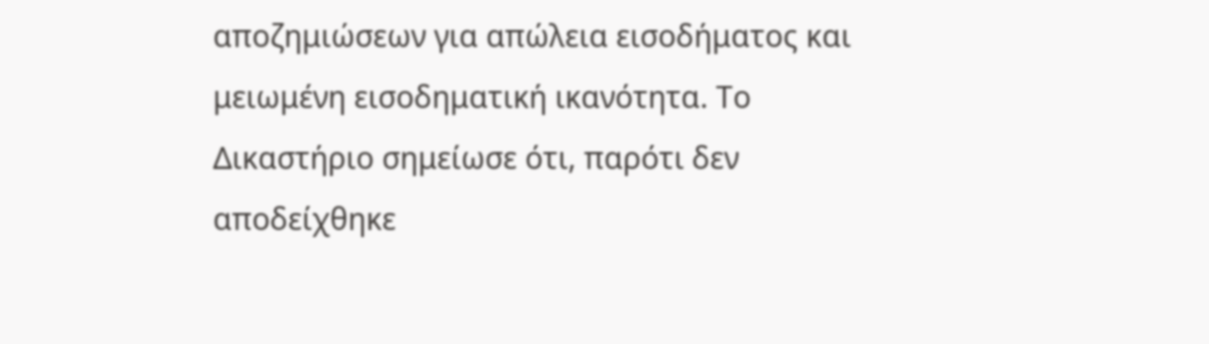αποζημιώσεων για απώλεια εισοδήματος και μειωμένη εισοδηματική ικανότητα. Το Δικαστήριο σημείωσε ότι, παρότι δεν αποδείχθηκε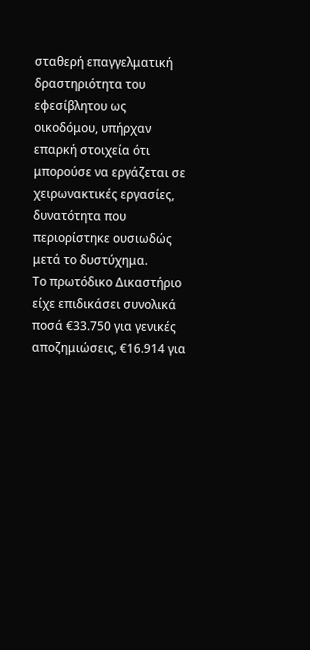σταθερή επαγγελματική δραστηριότητα του εφεσίβλητου ως οικοδόμου, υπήρχαν επαρκή στοιχεία ότι μπορούσε να εργάζεται σε χειρωνακτικές εργασίες, δυνατότητα που περιορίστηκε ουσιωδώς μετά το δυστύχημα.
Το πρωτόδικο Δικαστήριο είχε επιδικάσει συνολικά ποσά €33.750 για γενικές αποζημιώσεις, €16.914 για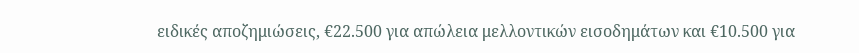ειδικές αποζημιώσεις, €22.500 για απώλεια μελλοντικών εισοδημάτων και €10.500 για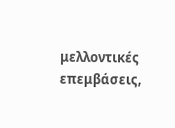μελλοντικές επεμβάσεις,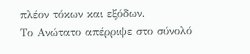πλέον τόκων και εξόδων.
Το Ανώτατο απέρριψε στο σύνολό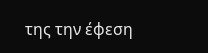της την έφεση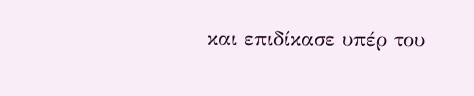και επιδίκασε υπέρ του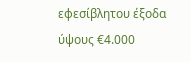εφεσίβλητου έξοδα ύψους €4.000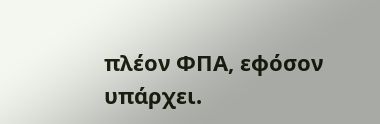πλέον ΦΠΑ, εφόσον υπάρχει.